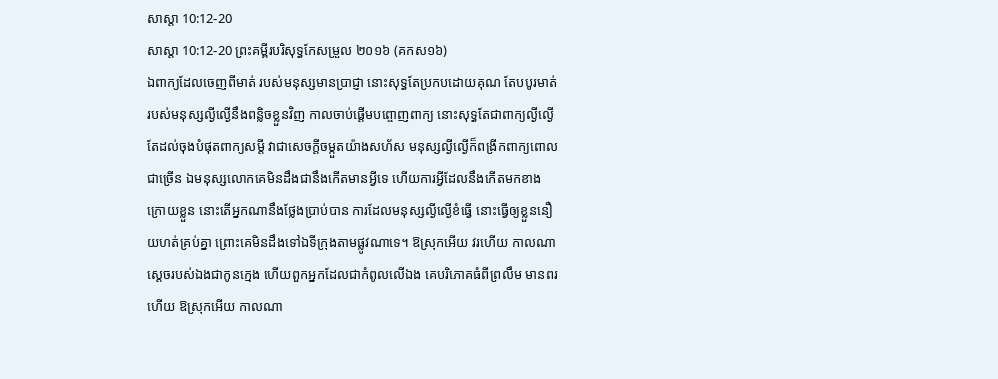សាស្ដា 10:12-20
សាស្ដា 10:12-20 ព្រះគម្ពីរបរិសុទ្ធកែសម្រួល ២០១៦ (គកស១៦)
ឯពាក្យដែលចេញពីមាត់ របស់មនុស្សមានប្រាជ្ញា នោះសុទ្ធតែប្រកបដោយគុណ តែបបូរមាត់របស់មនុស្សល្ងីល្ងើនឹងពន្លិចខ្លួនវិញ កាលចាប់ផ្តើមបព្ចោញពាក្យ នោះសុទ្ធតែជាពាក្យល្ងីល្ងើ តែដល់ចុងបំផុតពាក្យសម្ដី វាជាសេចក្ដីចម្កួតយ៉ាងសហ័ស មនុស្សល្ងីល្ងើក៏ពង្រីកពាក្យពោលជាច្រើន ឯមនុស្សលោកគេមិនដឹងជានឹងកើតមានអ្វីទេ ហើយការអ្វីដែលនឹងកើតមកខាងក្រោយខ្លួន នោះតើអ្នកណានឹងថ្លែងប្រាប់បាន ការដែលមនុស្សល្ងីល្ងើខំធ្វើ នោះធ្វើឲ្យខ្លួននឿយហត់គ្រប់គ្នា ព្រោះគេមិនដឹងទៅឯទីក្រុងតាមផ្លូវណាទេ។ ឱស្រុកអើយ វរហើយ កាលណាស្តេចរបស់ឯងជាកូនក្មេង ហើយពួកអ្នកដែលជាកំពូលលើឯង គេបរិភោគធំពីព្រលឹម មានពរហើយ ឱស្រុកអើយ កាលណា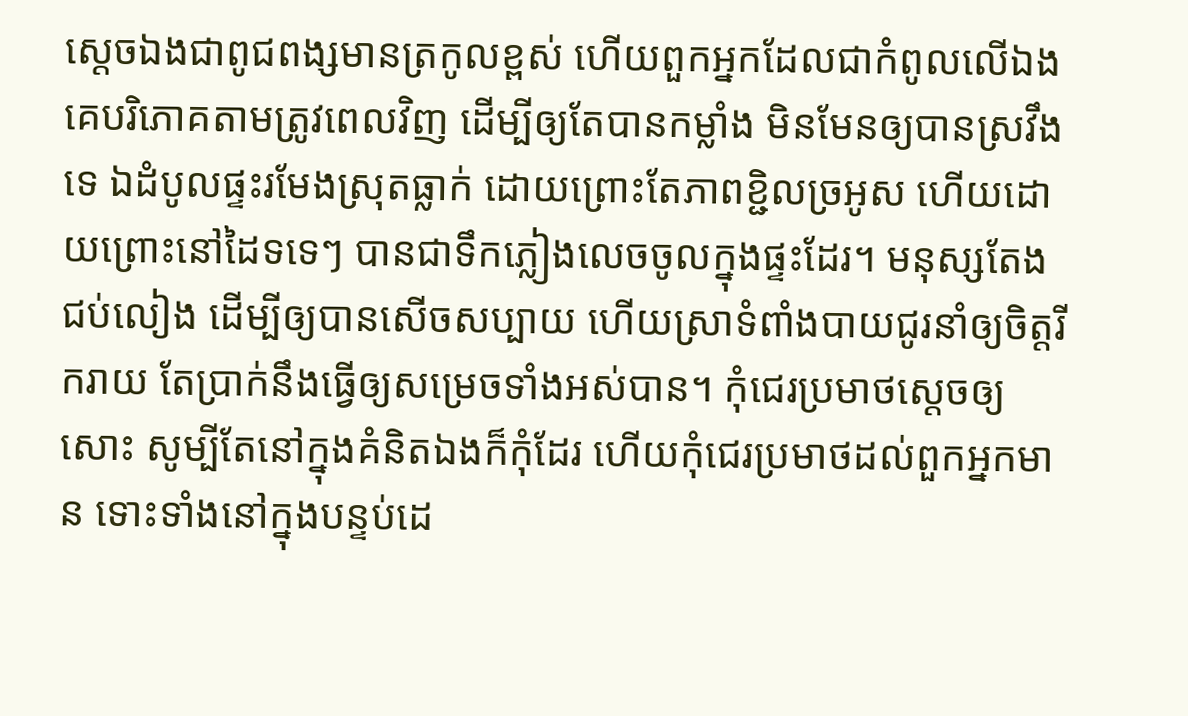ស្តេចឯងជាពូជពង្សមានត្រកូលខ្ពស់ ហើយពួកអ្នកដែលជាកំពូលលើឯង គេបរិភោគតាមត្រូវពេលវិញ ដើម្បីឲ្យតែបានកម្លាំង មិនមែនឲ្យបានស្រវឹងទេ ឯដំបូលផ្ទះរមែងស្រុតធ្លាក់ ដោយព្រោះតែភាពខ្ជិលច្រអូស ហើយដោយព្រោះនៅដៃទទេៗ បានជាទឹកភ្លៀងលេចចូលក្នុងផ្ទះដែរ។ មនុស្សតែងជប់លៀង ដើម្បីឲ្យបានសើចសប្បាយ ហើយស្រាទំពាំងបាយជូរនាំឲ្យចិត្តរីករាយ តែប្រាក់នឹងធ្វើឲ្យសម្រេចទាំងអស់បាន។ កុំជេរប្រមាថស្តេចឲ្យសោះ សូម្បីតែនៅក្នុងគំនិតឯងក៏កុំដែរ ហើយកុំជេរប្រមាថដល់ពួកអ្នកមាន ទោះទាំងនៅក្នុងបន្ទប់ដេ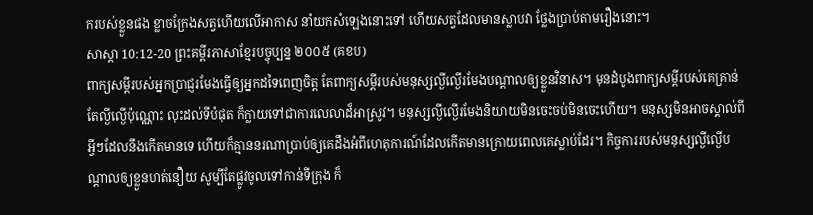ករបស់ខ្លួនផង ខ្លាចក្រែងសត្វហើយលើអាកាស នាំយកសំឡេងនោះទៅ ហើយសត្វដែលមានស្លាបវា ថ្លែងប្រាប់តាមរឿងនោះ។
សាស្ដា 10:12-20 ព្រះគម្ពីរភាសាខ្មែរបច្ចុប្បន្ន ២០០៥ (គខប)
ពាក្យសម្ដីរបស់អ្នកប្រាជ្ញរមែងធ្វើឲ្យអ្នកដទៃពេញចិត្ត តែពាក្យសម្ដីរបស់មនុស្សល្ងីល្ងើរមែងបណ្ដាលឲ្យខ្លួនវិនាស។ មុនដំបូងពាក្យសម្ដីរបស់គេគ្រាន់តែល្ងីល្ងើប៉ុណ្ណោះ លុះដល់ទីបំផុត ក៏ក្លាយទៅជាការលេលាដ៏អាស្រូវ។ មនុស្សល្ងីល្ងើរមែងនិយាយមិនចេះចប់មិនចេះហើយ។ មនុស្សមិនអាចស្គាល់ពីអ្វីៗដែលនឹងកើតមានទេ ហើយក៏គ្មាននរណាប្រាប់ឲ្យគេដឹងអំពីហេតុការណ៍ដែលកើតមានក្រោយពេលគេស្លាប់ដែរ។ កិច្ចការរបស់មនុស្សល្ងីល្ងើបណ្ដាលឲ្យខ្លួនហត់នឿយ សូម្បីតែផ្លូវចូលទៅកាន់ទីក្រុង ក៏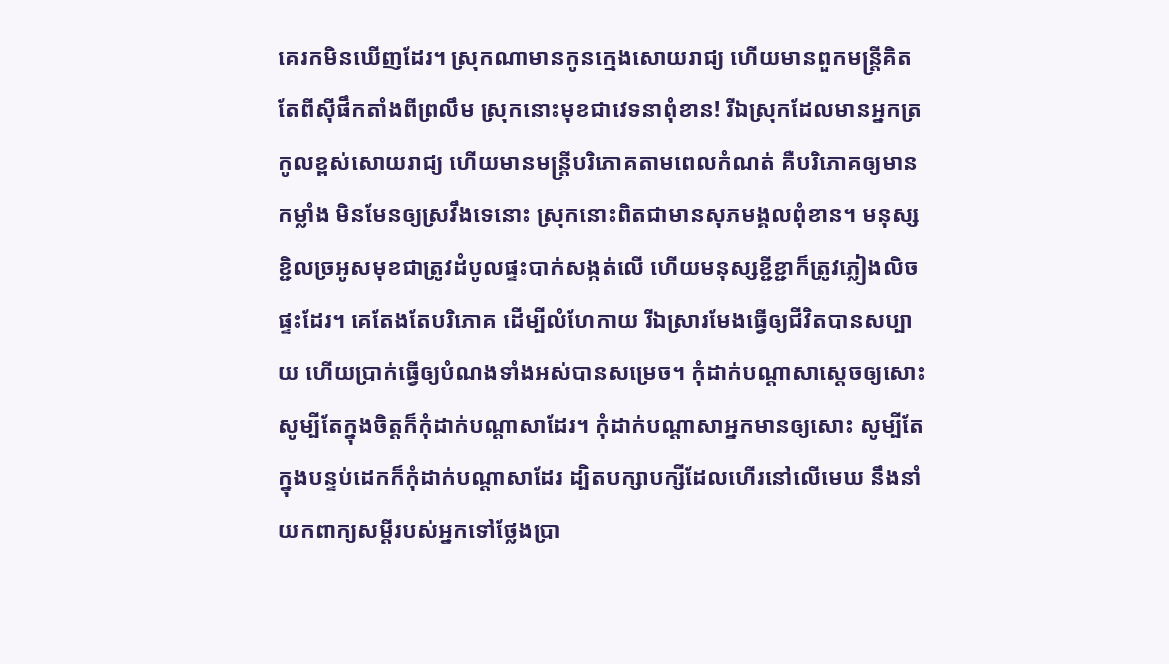គេរកមិនឃើញដែរ។ ស្រុកណាមានកូនក្មេងសោយរាជ្យ ហើយមានពួកមន្ត្រីគិតតែពីស៊ីផឹកតាំងពីព្រលឹម ស្រុកនោះមុខជាវេទនាពុំខាន! រីឯស្រុកដែលមានអ្នកត្រកូលខ្ពស់សោយរាជ្យ ហើយមានមន្ត្រីបរិភោគតាមពេលកំណត់ គឺបរិភោគឲ្យមានកម្លាំង មិនមែនឲ្យស្រវឹងទេនោះ ស្រុកនោះពិតជាមានសុភមង្គលពុំខាន។ មនុស្សខ្ជិលច្រអូសមុខជាត្រូវដំបូលផ្ទះបាក់សង្កត់លើ ហើយមនុស្សខ្ជីខ្ជាក៏ត្រូវភ្លៀងលិចផ្ទះដែរ។ គេតែងតែបរិភោគ ដើម្បីលំហែកាយ រីឯស្រារមែងធ្វើឲ្យជីវិតបានសប្បាយ ហើយប្រាក់ធ្វើឲ្យបំណងទាំងអស់បានសម្រេច។ កុំដាក់បណ្ដាសាស្ដេចឲ្យសោះ សូម្បីតែក្នុងចិត្តក៏កុំដាក់បណ្ដាសាដែរ។ កុំដាក់បណ្ដាសាអ្នកមានឲ្យសោះ សូម្បីតែក្នុងបន្ទប់ដេកក៏កុំដាក់បណ្ដាសាដែរ ដ្បិតបក្សាបក្សីដែលហើរនៅលើមេឃ នឹងនាំយកពាក្យសម្ដីរបស់អ្នកទៅថ្លែងប្រា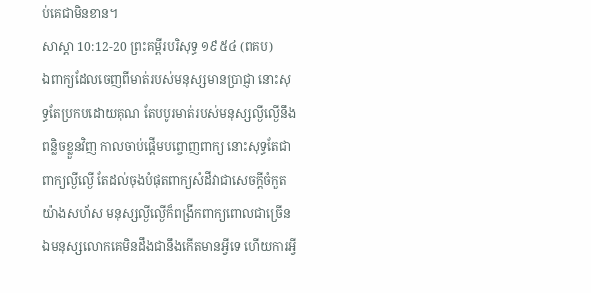ប់គេជាមិនខាន។
សាស្ដា 10:12-20 ព្រះគម្ពីរបរិសុទ្ធ ១៩៥៤ (ពគប)
ឯពាក្យដែលចេញពីមាត់របស់មនុស្សមានប្រាជ្ញា នោះសុទ្ធតែប្រកបដោយគុណ តែបបូរមាត់របស់មនុស្សល្ងីល្ងើនឹងពន្លិចខ្លួនវិញ កាលចាប់ផ្តើមបព្ចោញពាក្យ នោះសុទ្ធតែជាពាក្យល្ងីល្ងើ តែដល់ចុងបំផុតពាក្យសំដីវាជាសេចក្ដីចំកួតយ៉ាងសហ័ស មនុស្សល្ងីល្ងើក៏ពង្រីកពាក្យពោលជាច្រើន ឯមនុស្សលោកគេមិនដឹងជានឹងកើតមានអ្វីទេ ហើយការអ្វី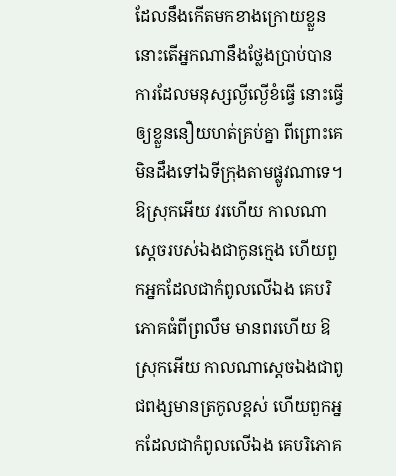ដែលនឹងកើតមកខាងក្រោយខ្លួន នោះតើអ្នកណានឹងថ្លែងប្រាប់បាន ការដែលមនុស្សល្ងីល្ងើខំធ្វើ នោះធ្វើឲ្យខ្លួននឿយហត់គ្រប់គ្នា ពីព្រោះគេមិនដឹងទៅឯទីក្រុងតាមផ្លូវណាទេ។ ឱស្រុកអើយ វរហើយ កាលណាស្តេចរបស់ឯងជាកូនក្មេង ហើយពួកអ្នកដែលជាកំពូលលើឯង គេបរិភោគធំពីព្រលឹម មានពរហើយ ឱស្រុកអើយ កាលណាស្តេចឯងជាពូជពង្សមានត្រកូលខ្ពស់ ហើយពួកអ្នកដែលជាកំពូលលើឯង គេបរិភោគ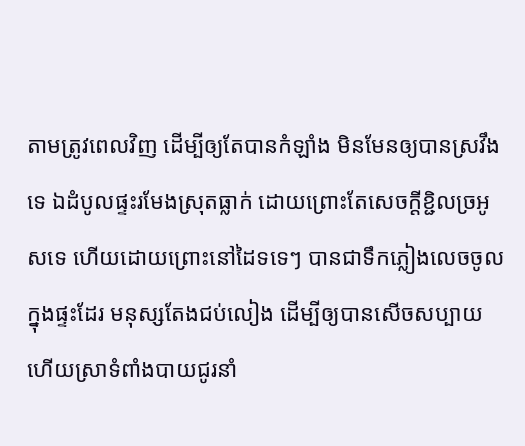តាមត្រូវពេលវិញ ដើម្បីឲ្យតែបានកំឡាំង មិនមែនឲ្យបានស្រវឹងទេ ឯដំបូលផ្ទះរមែងស្រុតធ្លាក់ ដោយព្រោះតែសេចក្ដីខ្ជិលច្រអូសទេ ហើយដោយព្រោះនៅដៃទទេៗ បានជាទឹកភ្លៀងលេចចូលក្នុងផ្ទះដែរ មនុស្សតែងជប់លៀង ដើម្បីឲ្យបានសើចសប្បាយ ហើយស្រាទំពាំងបាយជូរនាំ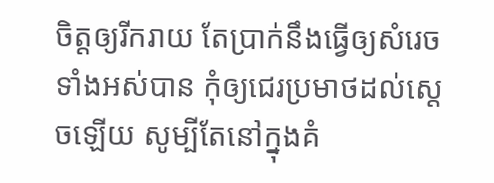ចិត្តឲ្យរីករាយ តែប្រាក់នឹងធ្វើឲ្យសំរេចទាំងអស់បាន កុំឲ្យជេរប្រមាថដល់ស្តេចឡើយ សូម្បីតែនៅក្នុងគំ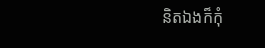និតឯងក៏កុំ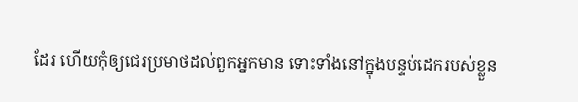ដែរ ហើយកុំឲ្យជេរប្រមាថដល់ពួកអ្នកមាន ទោះទាំងនៅក្នុងបន្ទប់ដេករបស់ខ្លួន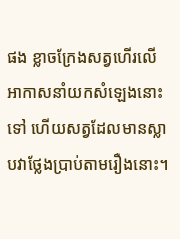ផង ខ្លាចក្រែងសត្វហើរលើអាកាសនាំយកសំឡេងនោះទៅ ហើយសត្វដែលមានស្លាបវាថ្លែងប្រាប់តាមរឿងនោះ។